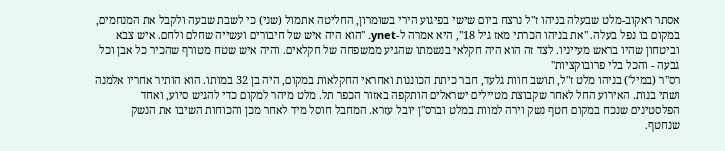אסתר ראקוב-מלט שבעלה בניהו ז"ל נרצח ביום שישי בפיגוע הירי בשומרון, החליטה אתמול (שני) כי לשבת שבעה ולקבל את המנחמים, במקום בו נפל בעלה. "את בניהו הכרתי מאז גיל 18", היא אמרה ל-ynet. "הוא היה איש של חיבורים ועשייה שחלם ולחם. איש צבא וביטחון שהיו בראש מעייניו. לצד זה הוא היה חקלאי בנשמתו שהגיע ממשפחה של חקלאים. והיה איש שטח מטורף שהכיר כל אבן וכל גבעה - והכל בלי פרובוקציות"
רס"ר (במיל') בניהו מלט ז"ל, תושב חוות גלעד, חבר כיתת הכוננות ואחראי החקלאות במקום, היה בן 32 במותו. הוא הותיר אחריו אלמנה ושתי בנות. האירוע החל לאחר שקבוצת מטיילים ישראלים הותקפה באזור הכפר תל. מלט מיהר למקום כדי להגיש סיוע, ואחד הפלסטינים שנכח במקום חטף נשק וירה למוות במלט וברס"ן יובל עזרא. המחבל חוסל מיד לאחר מכן והכוחות השיבו את הנשק שנחטף.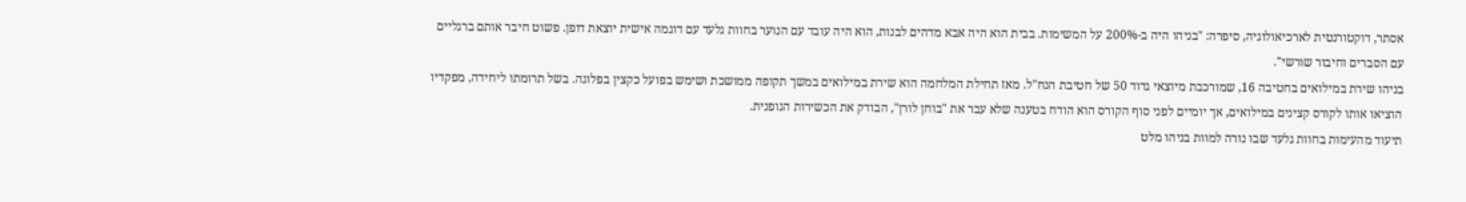אסתר, דוקטורנטית לארכיאולוגיה, סיפרה: "בניהו היה ב-200% על המשימות. בבית הוא היה אבא מדהים לבנות, הוא היה עובד עם הנוער בחוות גלעד עם דוגמה אישית יוצאת דופן. פשוט חיבר אותם ברגליים עם הסברים וחיבור שורשי".
בניהו שירת במילואים בחטיבה 16, שמורכבת מיוצאי גדוד 50 של חטיבת הנח"ל. מאז תחילת המלחמה הוא שירת במילואים במשך תקופה ממושכת ושימש בפועל כקצין בפלוגה. בשל תרומתו ליחידה, מפקדיו הוציאו אותו לקורס קצינים במילואים, אך יומיים לפני סוף הקורס הוא הודח בטענה שלא עבר את "בוחן לורן", הבודק את הכשירות הגופנית.
תיעוד מהעימות בחוות גלעד שבו נורה למוות בניהו מלט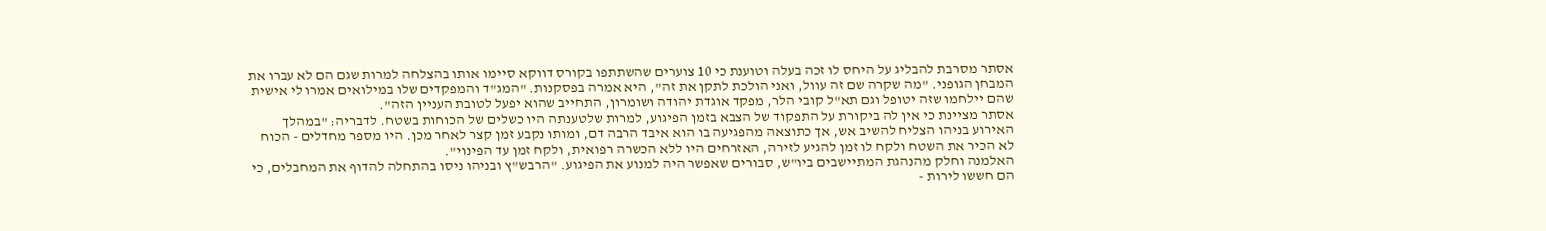אסתר מסרבת להבליג על היחס לו זכה בעלה וטוענת כי 10 צוערים שהשתתפו בקורס דווקא סיימו אותו בהצלחה למרות שגם הם לא עברו את המבחן הגופני. "מה שקרה שם זה עוול, ואני הולכת לתקן את זה", היא אמרה בפסקנות. "המג"ד והמפקדים שלו במילואים אמרו לי אישית שהם יילחמו שזה יטופל וגם תא"ל קובי הלר, מפקד אוגדת יהודה ושומרון, התחייב שהוא יפעל לטובת העניין הזה".
אסתר מציינת כי אין לה ביקורת על התפקוד של הצבא בזמן הפיגוע, למרות שלטענתה היו כשלים של הכוחות בשטח. לדבריה: "במהלך האירוע בניהו הצליח להשיב אש, אך כתוצאה מהפגיעה בו הוא איבד הרבה דם, ומותו נקבע זמן קצר לאחר מכן. היו מספר מחדלים - הכוח לא הכיר את השטח ולקח לו זמן להגיע לזירה, האזרחים היו ללא הכשרה רפואית, ולקח זמן עד הפינוי".
האלמנה וחלק מהנהגת המתיישבים ביו"ש, סבורים שאפשר היה למנוע את הפיגוע. "הרבש"ץ ובניהו ניסו בהתחלה להדוף את המחבלים, כי הם חששו לירות -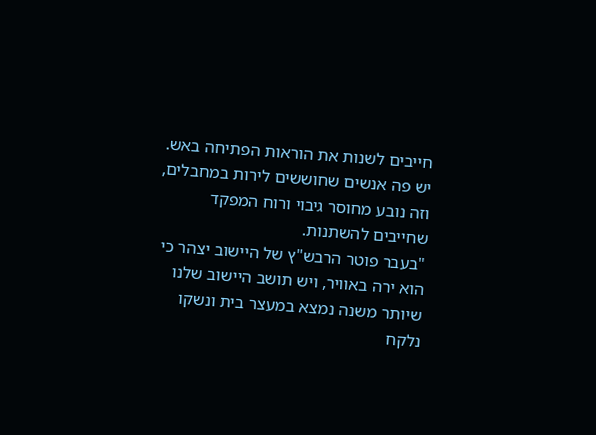חייבים לשנות את הוראות הפתיחה באש. יש פה אנשים שחוששים לירות במחבלים, וזה נובע מחוסר גיבוי ורוח המפקד שחייבים להשתנות.
"בעבר פוטר הרבש"ץ של היישוב יצהר כי הוא ירה באוויר, ויש תושב היישוב שלנו שיותר משנה נמצא במעצר בית ונשקו נלקח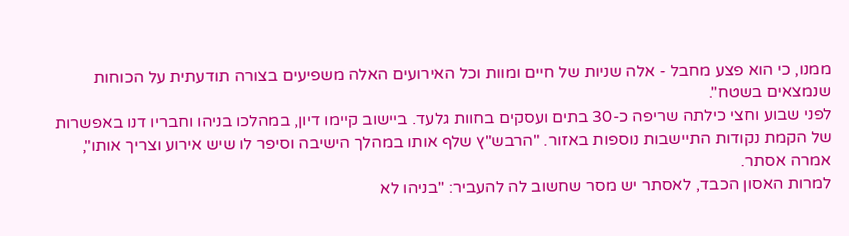ממנו, כי הוא פצע מחבל - אלה שניות של חיים ומוות וכל האירועים האלה משפיעים בצורה תודעתית על הכוחות שנמצאים בשטח".
לפני שבוע וחצי כילתה שריפה כ-30 בתים ועסקים בחוות גלעד. ביישוב קיימו דיון, במהלכו בניהו וחבריו דנו באפשרות של הקמת נקודות התיישבות נוספות באזור. "הרבש"ץ שלף אותו במהלך הישיבה וסיפר לו שיש אירוע וצריך אותו", אמרה אסתר.
למרות האסון הכבד, לאסתר יש מסר שחשוב לה להעביר: "בניהו לא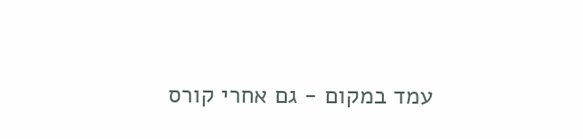עמד במקום - גם אחרי קורס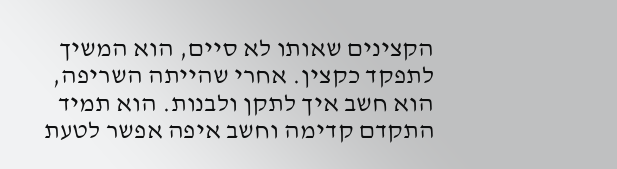הקצינים שאותו לא סיים, הוא המשיך לתפקד כקצין. אחרי שהייתה השריפה, הוא חשב איך לתקן ולבנות. הוא תמיד התקדם קדימה וחשב איפה אפשר לטעת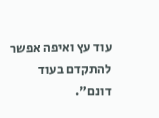עוד עץ ואיפה אפשר להתקדם בעוד דונם".